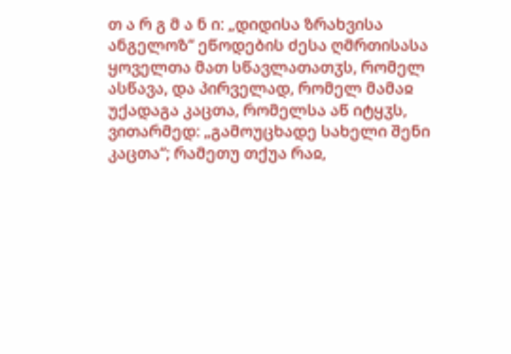თ ა რ გ მ ა ნ ი: „დიდისა ზრახვისა ანგელოზ“ ეწოდების ძესა ღმრთისასა ყოველთა მათ სწავლათათჳს, რომელ ასწავა, და პირველად, რომელ მამაჲ უქადაგა კაცთა, რომელსა აწ იტყჳს, ვითარმედ: „გამოუცხადე სახელი შენი კაცთა“; რამეთუ თქუა რაჲ,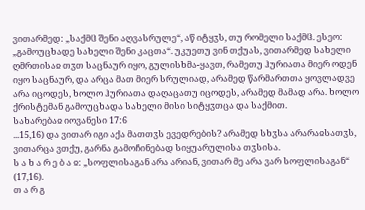ვითარმედ: „საქმჱ შენი აღვასრულე“, აწ იტყჳს, თუ რომელი საქმჱ. ესეო: „გამოუცხადე სახელი შენი კაცთა“. უკუეთუ ვინ თქუას, ვითარმედ სახელი ღმრთისაჲ თჳთ საცნაურ იყო, გულისხმა-ყავთ, რამეთუ ჰურიათა მიერ ოდენ იყო საცნაურ, და არცა მათ მიერ სრულიად, არამედ წარმართთა ყოვლადვე არა იცოდეს, ხოლო ჰურიათა დაღაცათუ იცოდეს, არამედ მამად არა. ხოლო ქრისტემან გამოუცხადა სახელი მისი სიტყჳთცა და საქმით.
სახარებაჲ იოვანესი 17:6
...15,16) და ვითარ იგი აქა მათთჳს ევედრების? არამედ სხჳსა არარაჲსათჳს, ვითარცა ვთქუ, გარნა გამოჩინებად სიყუარულისა თჳსისა.
ს ა ხ ა რ ე ბ ა ჲ: „სოფლისაგან არა არიან, ვითარ მე არა ვარ სოფლისაგან“ (17,16).
თ ა რ გ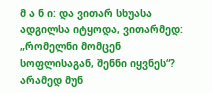მ ა ნ ი: და ვითარ სხუასა ადგილსა იტყოდა, ვითარმედ: „რომელნი მომცენ სოფლისაგან, შენნი იყვნეს“? არამედ მუნ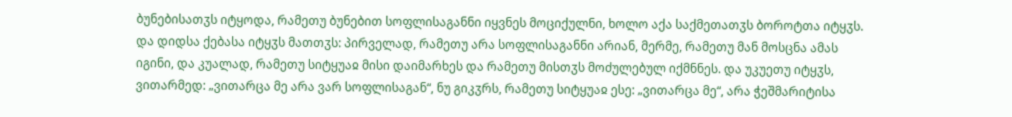ბუნებისათჳს იტყოდა, რამეთუ ბუნებით სოფლისაგანნი იყვნეს მოციქულნი, ხოლო აქა საქმეთათჳს ბოროტთა იტყჳს. და დიდსა ქებასა იტყჳს მათთჳს: პირველად, რამეთუ არა სოფლისაგანნი არიან, მერმე, რამეთუ მან მოსცნა ამას იგინი, და კუალად, რამეთუ სიტყუაჲ მისი დაიმარხეს და რამეთუ მისთჳს მოძულებულ იქმნნეს. და უკუეთუ იტყჳს, ვითარმედ: „ვითარცა მე არა ვარ სოფლისაგან“, ნუ გიკჳრს, რამეთუ სიტყუაჲ ესე: „ვითარცა მე“, არა ჭეშმარიტისა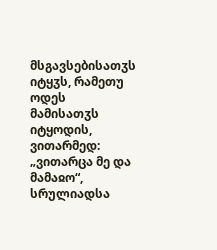მსგავსებისათჳს იტყჳს, რამეთუ ოდეს მამისათჳს იტყოდის, ვითარმედ: „ვითარცა მე და მამაჲო“, სრულიადსა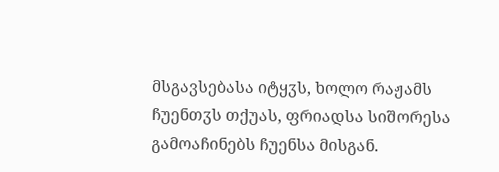მსგავსებასა იტყჳს, ხოლო რაჟამს ჩუენთჳს თქუას, ფრიადსა სიშორესა გამოაჩინებს ჩუენსა მისგან.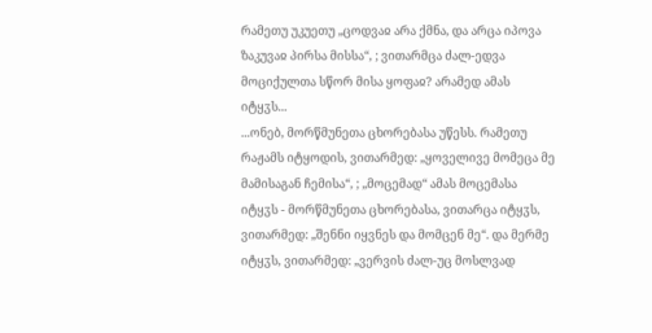რამეთუ უკუეთუ „ცოდვაჲ არა ქმნა, და არცა იპოვა ზაკუვაჲ პირსა მისსა“, ; ვითარმცა ძალ-ედვა მოციქულთა სწორ მისა ყოფაჲ? არამედ ამას იტყჳს...
...ონებ, მორწმუნეთა ცხორებასა უწესს. რამეთუ რაჟამს იტყოდის, ვითარმედ: „ყოველივე მომეცა მე მამისაგან ჩემისა“, ; „მოცემად“ ამას მოცემასა იტყჳს - მორწმუნეთა ცხორებასა, ვითარცა იტყჳს, ვითარმედ: „შენნი იყვნეს და მომცენ მე“. და მერმე იტყჳს, ვითარმედ: „ვერვის ძალ-უც მოსლვად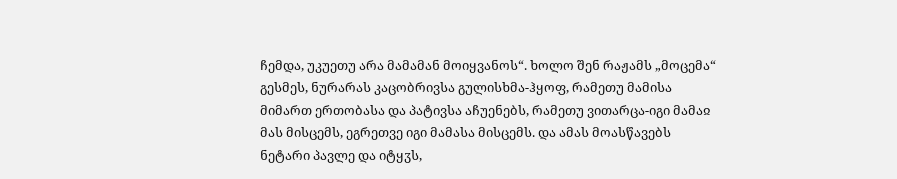ჩემდა, უკუეთუ არა მამამან მოიყვანოს“. ხოლო შენ რაჟამს „მოცემა“ გესმეს, ნურარას კაცობრივსა გულისხმა-ჰყოფ, რამეთუ მამისა მიმართ ერთობასა და პატივსა აჩუენებს, რამეთუ ვითარცა-იგი მამაჲ მას მისცემს, ეგრეთვე იგი მამასა მისცემს. და ამას მოასწავებს ნეტარი პავლე და იტყჳს,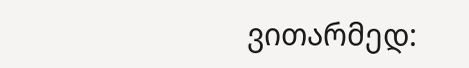ვითარმედ: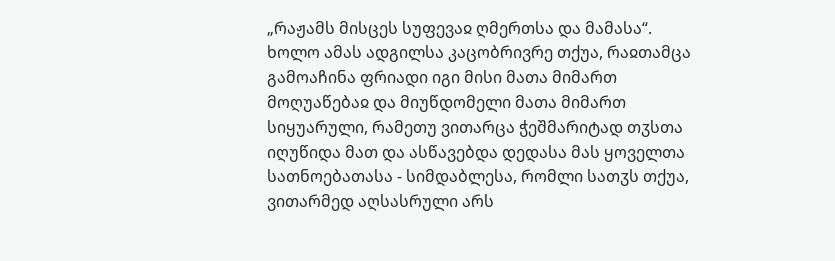„რაჟამს მისცეს სუფევაჲ ღმერთსა და მამასა“. ხოლო ამას ადგილსა კაცობრივრე თქუა, რაჲთამცა გამოაჩინა ფრიადი იგი მისი მათა მიმართ მოღუაწებაჲ და მიუწდომელი მათა მიმართ სიყუარული, რამეთუ ვითარცა ჭეშმარიტად თჳსთა იღუწიდა მათ და ასწავებდა დედასა მას ყოველთა სათნოებათასა - სიმდაბლესა, რომლი სათჳს თქუა, ვითარმედ აღსასრული არს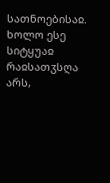სათნოებისაჲ. ხოლო ესე სიტყუაჲ რაჲსათჳსღა არს,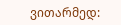ვითარმედ: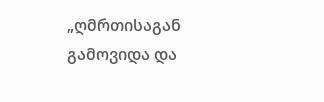„ღმრთისაგან გამოვიდა და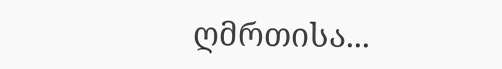ღმრთისა...